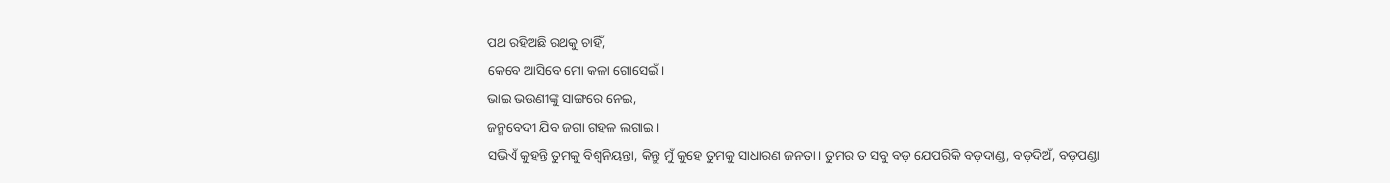ପଥ ରହିଅଛି ରଥକୁ ଚାହିଁ,
କେବେ ଆସିବେ ମୋ କଳା ଗୋସେଇଁ।
ଭାଇ ଭଉଣୀଙ୍କୁ ସାଙ୍ଗରେ ନେଇ,
ଜନ୍ମବେଦୀ ଯିବ ଜଗା ଗହଳ ଲଗାଇ।
ସଭିଏଁ କୁହନ୍ତି ତୁମକୁ ବିଶ୍ବନିୟନ୍ତା, କିନ୍ତୁ ମୁଁ କୁହେ ତୁମକୁ ସାଧାରଣ ଜନତା। ତୁମର ତ ସବୁ ବଡ଼ ଯେପରିକି ବଡ଼ଦାଣ୍ଡ, ବଡ଼ଦିଅଁ, ବଡ଼ପଣ୍ଡା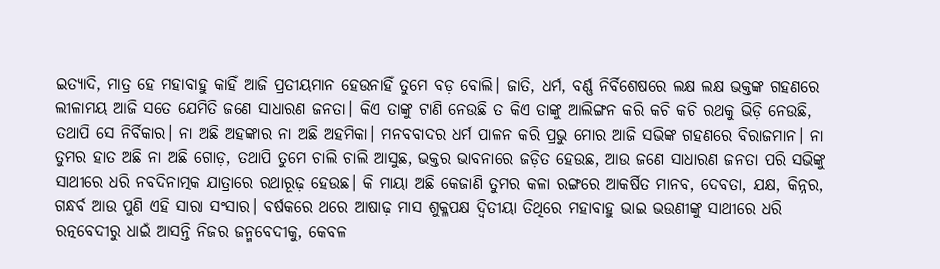ଇତ୍ୟାଦି, ମାତ୍ର ହେ ମହାବାହୁ କାହିଁ ଆଜି ପ୍ରତୀୟମାନ ହେଉନାହିଁ ତୁମେ ବଡ଼ ବୋଲି। ଜାତି, ଧର୍ମ, ବର୍ଣ୍ଣ ନିର୍ବିଶେଷରେ ଲକ୍ଷ ଲକ୍ଷ ଭକ୍ତଙ୍କ ଗହଣରେ ଲୀଳାମୟ ଆଜି ସତେ ଯେମିତି ଜଣେ ସାଧାରଣ ଜନତା। କିଏ ତାଙ୍କୁ ଟାଣି ନେଉଛି ତ କିଏ ତାଙ୍କୁ ଆଲିଙ୍ଗନ କରି କଚି କଚି ରଥକୁ ଭିଡ଼ି ନେଉଛି, ତଥାପି ସେ ନିର୍ବିକାର। ନା ଅଛି ଅହଙ୍କାର ନା ଅଛି ଅହମିକା। ମନବବାଦର ଧର୍ମ ପାଳନ କରି ପ୍ରଭୁ ମୋର ଆଜି ସଭିଙ୍କ ଗହଣରେ ବିରାଜମାନ। ନା ତୁମର ହାତ ଅଛି ନା ଅଛି ଗୋଡ଼, ତଥାପି ତୁମେ ଚାଲି ଚାଲି ଆସୁଛ, ଭକ୍ତର ଭାବନାରେ ଜଡ଼ିତ ହେଉଛ, ଆଉ ଜଣେ ସାଧାରଣ ଜନତା ପରି ସଭିଙ୍କୁ ସାଥୀରେ ଧରି ନବଦିନାତ୍ମକ ଯାତ୍ରାରେ ରଥାରୂଢ଼ ହେଉଛ। କି ମାୟା ଅଛି କେଜାଣି ତୁମର କଳା ରଙ୍ଗରେ ଆକର୍ଷିତ ମାନବ, ଦେବତା, ଯକ୍ଷ, କିନ୍ନର, ଗନ୍ଧର୍ବ ଆଉ ପୁଣି ଏହି ସାରା ସଂସାର। ବର୍ଷକରେ ଥରେ ଆଷାଢ଼ ମାସ ଶୁକ୍ଳପକ୍ଷ ଦ୍ଵିତୀୟା ତିଥିରେ ମହାବାହୁ ଭାଇ ଭଉଣୀଙ୍କୁ ସାଥୀରେ ଧରି ରତ୍ନବେଦୀରୁ ଧାଇଁ ଆସନ୍ତି ନିଜର ଜନ୍ମବେଦୀକୁ, କେବଳ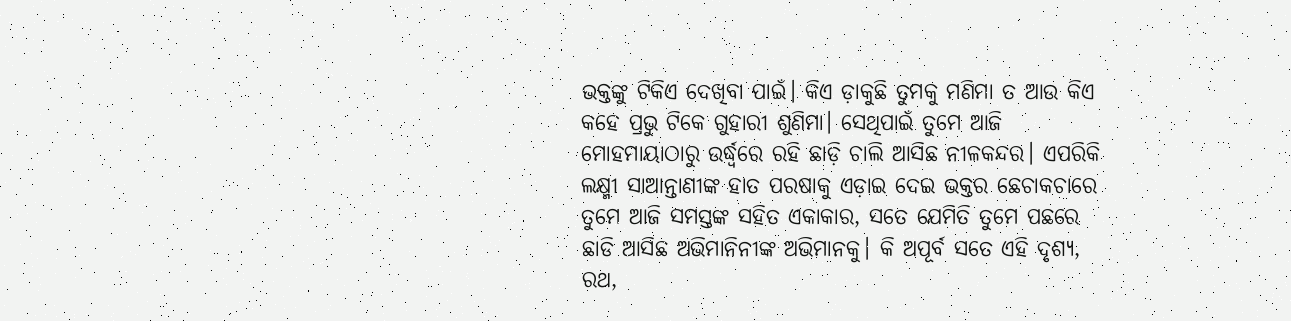ଭକ୍ତଙ୍କୁ ଟିକିଏ ଦେଖିବା ପାଇଁ। କିଏ ଡ଼ାକୁଛି ତୁମକୁ ମଣିମା ତ ଆଉ କିଏ କହେ ପ୍ରଭୁ ଟିକେ ଗୁହାରୀ ଶୁଣିମା। ସେଥିପାଇଁ ତୁମେ ଆଜି ମୋହମାୟାଠାରୁ ଉର୍ଦ୍ଧ୍ୱରେ ରହି ଛାଡ଼ି ଚାଲି ଆସିଛ ନୀଳକନ୍ଦର। ଏପରିକି ଲକ୍ଷ୍ମୀ ସାଆନ୍ତାଣୀଙ୍କ ହାତ ପରଷାକୁ ଏଡ଼ାଇ ଦେଇ ଭକ୍ତର ଛେଚାକଚାରେ ତୁମେ ଆଜି ସମସ୍ତଙ୍କ ସହିତ ଏକାକାର, ସତେ ଯେମିତି ତୁମେ ପଛରେ ଛାଡି ଆସିଛ ଅଭିମାନିନୀଙ୍କ ଅଭିମାନକୁ। କି ଅପୂର୍ବ ସତେ ଏହି ଦୃଶ୍ୟ, ରଥ,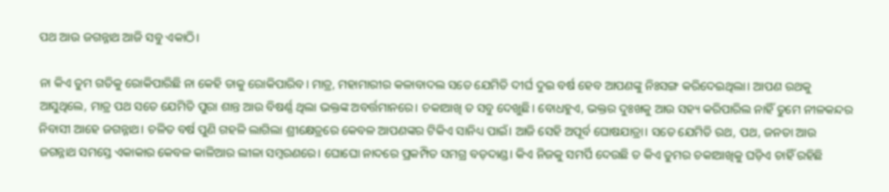ପଥ ଆଉ ଜଗନ୍ନାଥ ଆଜି ସବୁ ଏକାଠି।

ନା କିଏ ତୁମ ଗତିକୁ ରୋକିପାରିଛି ନା କେହି ତାକୁ ରୋକିପାରିବ। ମାତ୍ର, ମହାମାରୀର କଳାବାଦଲ ସତେ ଯେମିତି ଦୀର୍ଘ ଦୁଇ ବର୍ଷ ହେବ ଆପଣଙ୍କୁ ନିଃସଙ୍ଗ କରିଦେଇଥିଲା। ଆପଣ ରଥକୁ ଆସୁଥିଲେ, ମାତ୍ର ପଥ ସତେ ଯେମିତି ପୁରା ଶାନ୍ତ ଆଉ ବିଷର୍ଣ୍ଣ ଥିଲା ଭକ୍ତଙ୍କ ଅବର୍ତ୍ତମାନରେ। ଚକାଆଖି ତ ସବୁ ଦେଖୁଛି। ବୋଧହୁଏ, ଭକ୍ତର ଦୁଃଖକୁ ଆଉ ସହ୍ୟ କରିପାରିଲ ନାହିଁ ତୁମେ ନୀଳକନ୍ଦର ନିବାସୀ ଆହେ ଜଗନ୍ନାଥ। ଚଳିତ ବର୍ଷ ପୁଣି ଗହଳି ଲାଗିଲା ଶ୍ରୀକ୍ଷେତ୍ରରେ କେବଳ ଆପଣଙ୍କର ଟିକିଏ ସାନିଧ୍ୟ ପାଇଁ। ଆଜି ସେହି ଅପୂର୍ବ ଘୋଷଯାତ୍ରା। ସତେ ଯେମିତି ରଥ, ପଥ, ଜନତା ଆଉ ଜଗନ୍ନାଥ ସମସ୍ତେ ଏକାକାର କେବଳ କାଳିଆର ଲୀଳା ସମ୍ବରଣରେ। ଘୋଘୋ ନାଦରେ ପ୍ରକମ୍ପିତ ସମଗ୍ର ବଡ଼ଦାଣ୍ଡ। କିଏ ନିଜକୁ ସମର୍ପି ଦେଉଛି ତ କିଏ ତୁମର ଚକାଆଖିକୁ ଘଡ଼ିଏ ଚାହିଁ ରହିଛି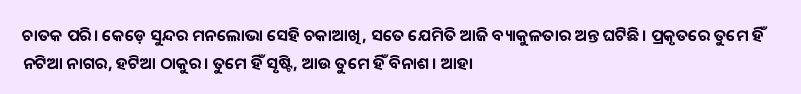ଚାତକ ପରି। କେଡ଼େ ସୁନ୍ଦର ମନଲୋଭା ସେହି ଚକାଆଖି, ସତେ ଯେମିତି ଆଜି ବ୍ୟାକୁଳତାର ଅନ୍ତ ଘଟିଛି। ପ୍ରକୃତରେ ତୁମେ ହିଁ ନଟିଆ ନାଗର, ହଟିଆ ଠାକୁର। ତୁମେ ହିଁ ସୃଷ୍ଟି, ଆଉ ତୁମେ ହିଁ ବିନାଶ। ଆହା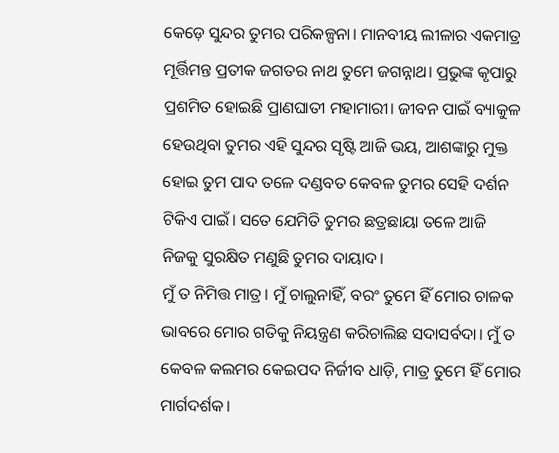କେଡ଼େ ସୁନ୍ଦର ତୁମର ପରିକଳ୍ପନା। ମାନବୀୟ ଲୀଳାର ଏକମାତ୍ର ମୂର୍ତ୍ତିମନ୍ତ ପ୍ରତୀକ ଜଗତର ନାଥ ତୁମେ ଜଗନ୍ନାଥ। ପ୍ରଭୁଙ୍କ କୃପାରୁ ପ୍ରଶମିତ ହୋଇଛି ପ୍ରାଣଘାତୀ ମହାମାରୀ। ଜୀବନ ପାଇଁ ବ୍ୟାକୁଳ ହେଉଥିବା ତୁମର ଏହି ସୁନ୍ଦର ସୃଷ୍ଟି ଆଜି ଭୟ, ଆଶଙ୍କାରୁ ମୁକ୍ତ ହୋଇ ତୁମ ପାଦ ତଳେ ଦଣ୍ଡବତ କେବଳ ତୁମର ସେହି ଦର୍ଶନ ଟିକିଏ ପାଇଁ। ସତେ ଯେମିତି ତୁମର ଛତ୍ରଛାୟା ତଳେ ଆଜି ନିଜକୁ ସୁରକ୍ଷିତ ମଣୁଛି ତୁମର ଦାୟାଦ।
ମୁଁ ତ ନିମିତ୍ତ ମାତ୍ର। ମୁଁ ଚାଲୁନାହିଁ, ବରଂ ତୁମେ ହିଁ ମୋର ଚାଳକ ଭାବରେ ମୋର ଗତିକୁ ନିୟନ୍ତ୍ରଣ କରିଚାଲିଛ ସଦାସର୍ବଦା। ମୁଁ ତ କେବଳ କଲମର କେଇପଦ ନିର୍ଜୀବ ଧାଡ଼ି, ମାତ୍ର ତୁମେ ହିଁ ମୋର ମାର୍ଗଦର୍ଶକ।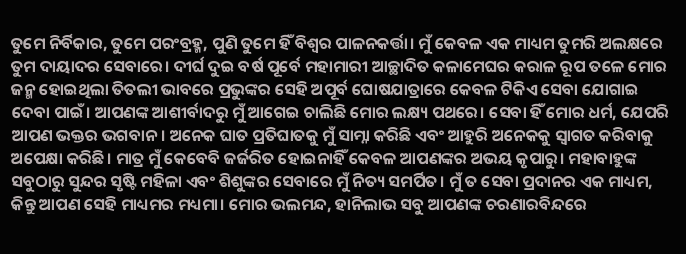ତୁମେ ନିର୍ବିକାର, ତୁମେ ପରଂବ୍ରହ୍ମ, ପୁଣି ତୁମେ ହିଁ ବିଶ୍ବର ପାଳନକର୍ତ୍ତା। ମୁଁ କେବଳ ଏକ ମାଧ୍ୟମ ତୁମରି ଅଲକ୍ଷରେ ତୁମ ଦାୟାଦର ସେବାରେ। ଦୀର୍ଘ ଦୁଇ ବର୍ଷ ପୂର୍ବେ ମହାମାରୀ ଆଚ୍ଛାଦିତ କଳାମେଘର କରାଳ ରୂପ ତଳେ ମୋର ଜନ୍ମ ହୋଇଥିଲା ତିତଲୀ ଭାବରେ ପ୍ରଭୁଙ୍କର ସେହି ଅପୂର୍ବ ଘୋଷଯାତ୍ରାରେ କେବଳ ଟିକିଏ ସେବା ଯୋଗାଇ ଦେବା ପାଇଁ। ଆପଣଙ୍କ ଆଶୀର୍ବାଦରୁ ମୁଁ ଆଗେଇ ଚାଲିଛି ମୋର ଲକ୍ଷ୍ୟ ପଥରେ। ସେବା ହିଁ ମୋର ଧର୍ମ, ଯେପରି ଆପଣ ଭକ୍ତର ଭଗବାନ। ଅନେକ ଘାତ ପ୍ରତିଘାତକୁ ମୁଁ ସାମ୍ନା କରିଛି ଏବଂ ଆହୁରି ଅନେକକୁ ସ୍ୱାଗତ କରିବାକୁ ଅପେକ୍ଷା କରିଛି। ମାତ୍ର ମୁଁ କେବେବି ଜର୍ଜରିତ ହୋଇନାହିଁ କେବଳ ଆପଣଙ୍କର ଅଭୟ କୃପାରୁ। ମହାବାହୁଙ୍କ ସବୁଠାରୁ ସୁନ୍ଦର ସୃଷ୍ଟି ମହିଳା ଏବଂ ଶିଶୁଙ୍କର ସେବାରେ ମୁଁ ନିତ୍ୟ ସମର୍ପିତ। ମୁଁ ତ ସେବା ପ୍ରଦାନର ଏକ ମାଧ୍ୟମ, କିନ୍ତୁ ଆପଣ ସେହି ମାଧ୍ୟମର ମଧ୍ୟମା। ମୋର ଭଲମନ୍ଦ, ହାନିଲାଭ ସବୁ ଆପଣଙ୍କ ଚରଣାରବିନ୍ଦରେ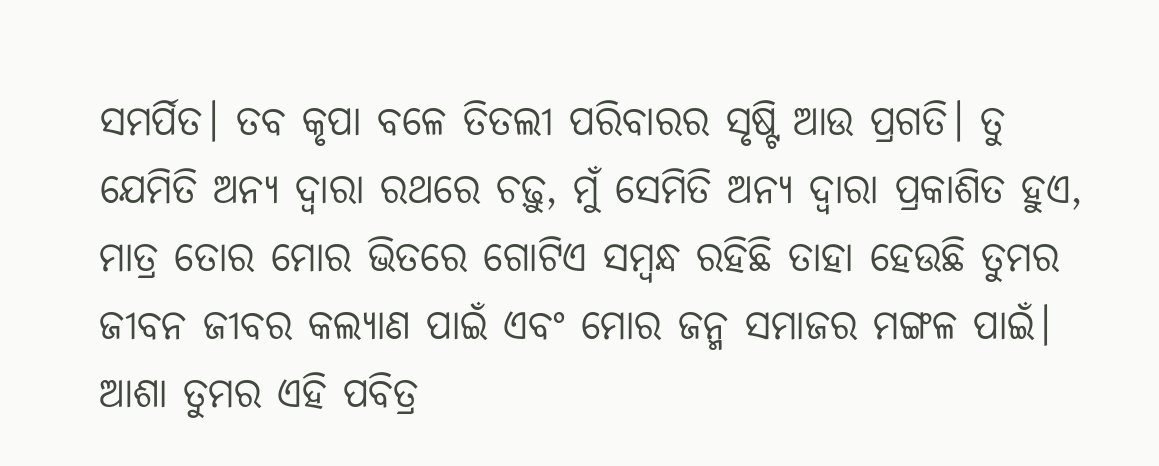ସମର୍ପିତ। ତବ କୃପା ବଳେ ତିତଲୀ ପରିବାରର ସୃଷ୍ଟି ଆଉ ପ୍ରଗତି। ତୁ ଯେମିତି ଅନ୍ୟ ଦ୍ୱାରା ରଥରେ ଚଢ଼ୁ, ମୁଁ ସେମିତି ଅନ୍ୟ ଦ୍ୱାରା ପ୍ରକାଶିତ ହୁଏ, ମାତ୍ର ତୋର ମୋର ଭିତରେ ଗୋଟିଏ ସମ୍ବନ୍ଧ ରହିଛି ତାହା ହେଉଛି ତୁମର ଜୀବନ ଜୀବର କଲ୍ୟାଣ ପାଇଁ ଏବଂ ମୋର ଜନ୍ମ ସମାଜର ମଙ୍ଗଳ ପାଇଁ। ଆଶା ତୁମର ଏହି ପବିତ୍ର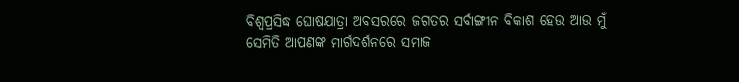ବିଶ୍ୱପ୍ରସିଦ୍ଧ ଘୋଷଯାତ୍ରା ଅବସରରେ ଜଗତର ସର୍ବାଙ୍ଗୀନ ବିକାଶ ହେଉ ଆଉ ମୁଁ ସେମିତି ଆପଣଙ୍କ ମାର୍ଗଦର୍ଶନରେ ସମାଜ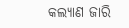କଲ୍ୟାଣ ଜାରି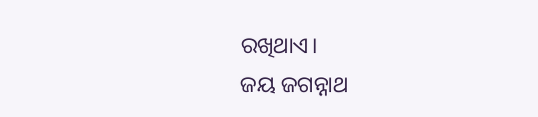ରଖିଥାଏ।
ଜୟ ଜଗନ୍ନାଥ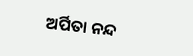ଅର୍ପିତା ନନ୍ଦ